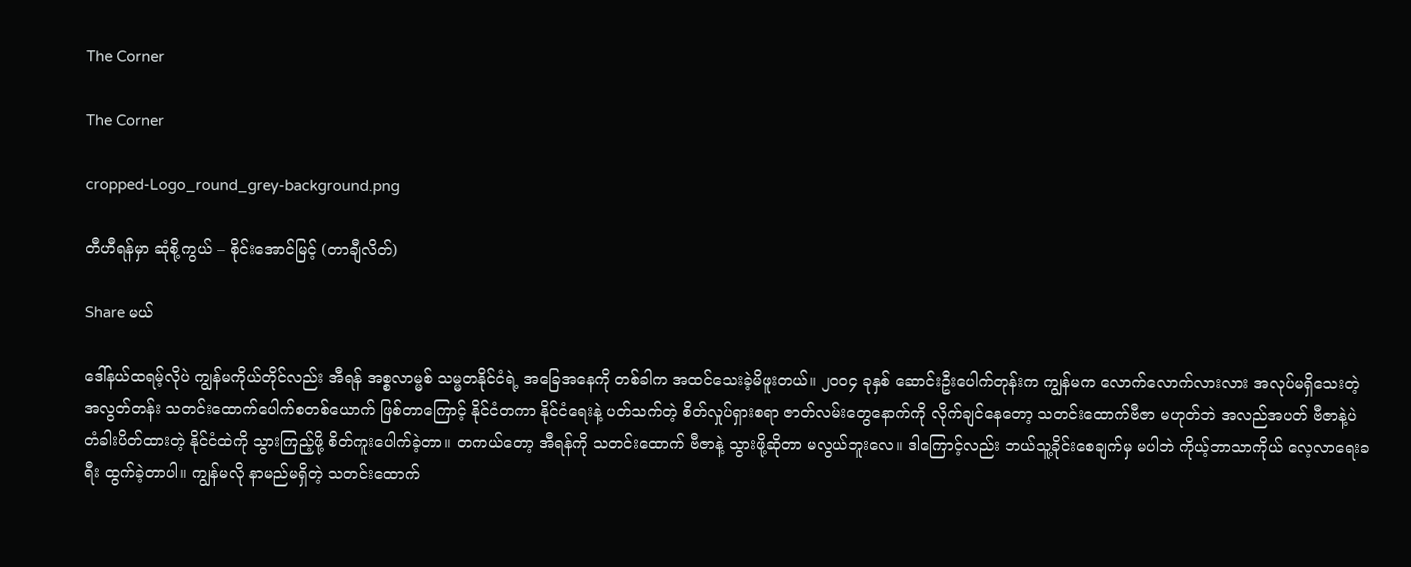The Corner

The Corner

cropped-Logo_round_grey-background.png

တီဟီရန်မှာ ဆုံစို့ကွယ် – စိုင်းအောင်မြင့် (တာချီလိတ်)

Share မယ်

ဒေါ်နယ်ထရမ့်လိုပဲ ကျွန်မကိုယ်တိုင်လည်း အီရန် အစ္စလာမ္မစ် သမ္မတနိုင်ငံရဲ့ အခြေအနေကို တစ်ခါက အထင်သေးခဲ့မိဖူးတယ်။ ၂၀၀၄ ခုနှစ် ဆောင်းဦးပေါက်တုန်းက ကျွန်မက လောက်လောက်လားလား အလုပ်မရှိသေးတဲ့ အလွတ်တန်း သတင်းထောက်ပေါက်စတစ်ယောက် ဖြစ်တာကြောင့် နိုင်ငံတကာ နိုင်ငံရေးနဲ့ ပတ်သက်တဲ့ စိတ်လှုပ်ရှားစရာ ဇာတ်လမ်းတွေနောက်ကို လိုက်ချင်နေတော့ သတင်းထောက်ဗီဇာ မဟုတ်ဘဲ အလည်အပတ် ဗီဇာနဲ့ပဲ တံခါးပိတ်ထားတဲ့ နိုင်ငံထဲကို သွားကြည့်ဖို့ စိတ်ကူးပေါက်ခဲ့တာ။ တကယ်တော့ အီရန်ကို သတင်းထောက် ဗီဇာနဲ့ သွားဖို့ဆိုတာ မလွယ်ဘူးလေ။ ဒါကြောင့်လည်း ဘယ်သူ့ခိုင်းစေချက်မှ မပါဘဲ ကိုယ့်ဘာသာကိုယ် လေ့လာရေးခရီး ထွက်ခဲ့တာပါ။ ကျွန်မလို နာမည်မရှိတဲ့ သတင်းထောက်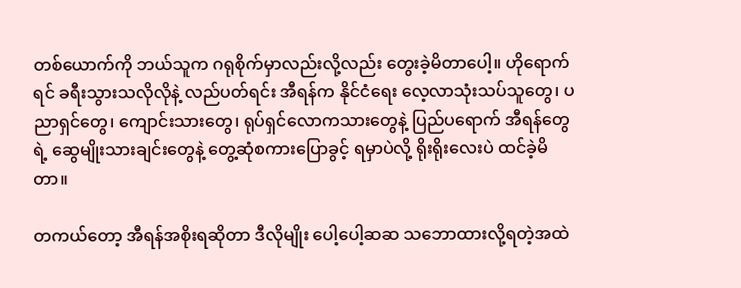တစ်ယောက်ကို ဘယ်သူက ဂရုစိုက်မှာလည်းလို့လည်း တွေးခဲ့မိတာပေါ့။ ဟိုရောက်ရင် ခရီးသွားသလိုလိုနဲ့ လည်ပတ်ရင်း အီရန်က နိုင်ငံရေး လေ့လာသုံးသပ်သူတွေ၊ ပညာရှင်တွေ၊ ကျောင်းသားတွေ၊ ရုပ်ရှင်လောကသားတွေနဲ့ ပြည်ပရောက် အီရန်တွေရဲ့ ဆွေမျိုးသားချင်းတွေနဲ့ တွေ့ဆုံစကားပြောခွင့် ရမှာပဲလို့ ရိုးရိုးလေးပဲ ထင်ခဲ့မိတာ။

တကယ်တော့ အီရန်အစိုးရဆိုတာ ဒီလိုမျိုး ပေါ့ပေါ့ဆဆ သဘောထားလို့ရတဲ့အထဲ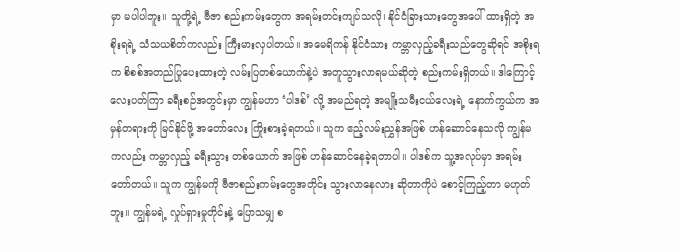မှာ မပါပါဘူး။ သူတို့ရဲ့ ဗီဇာ စည်းကမ်းတွေက အရမ်းတင်းကျပ်သလို၊ နိုင်ငံခြားသားတွေအပေါ် ထားရှိတဲ့ အစိုးရရဲ့ သံသယစိတ်ကလည်း ကြီးမားလှပါတယ်။ အမေရိကန် နိုင်ငံသား ကမ္ဘာလှည့်ခရီးသည်တွေဆိုရင် အစိုးရက စိစစ်အတည်ပြုပေးထားတဲ့ လမ်းပြတစ်ယောက်နဲ့ပဲ အတူသွားလာရမယ်ဆိုတဲ့ စည်းကမ်းရှိတယ်။ ဒါကြောင့် လေးပတ်ကြာ ခရီးစဉ်အတွင်းမှာ ကျွန်မဟာ ‘ပါဒစ်’ လို့ အမည်ရတဲ့ အမျိုးသမီးငယ်လေးရဲ့ နောက်ကွယ်က အမှန်တရားကို မြင်နိုင်ဖို့ အတော်လေး ကြိုးစားခဲ့ရတယ်။ သူက ဧည့်လမ်းညွှန်အဖြစ် ဟန်ဆောင်နေသလို ကျွန်မကလည်း ကမ္ဘာလှည့် ခရီးသွား တစ်ယောက် အဖြစ် ဟန်ဆောင်နေခဲ့ရတာပါ။ ပါဒစ်က သူ့အလုပ်မှာ အရမ်းတော်တယ်။ သူက ကျွန်မကို ဗီဇာစည်းကမ်းတွေအတိုင်း သွားလာနေလား ဆိုတာကိုပဲ စောင့်ကြည့်တာ မဟုတ်ဘူး။ ကျွန်မရဲ့ လှုပ်ရှားမှုတိုင်းနဲ့ ပြောသမျှ စ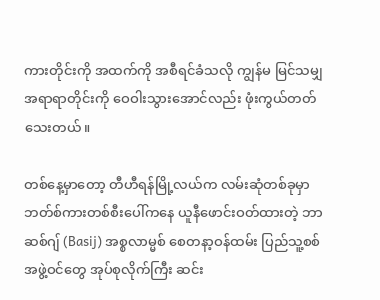ကားတိုင်းကို အထက်ကို အစီရင်ခံသလို ကျွန်မ မြင်သမျှ အရာရာတိုင်းကို ဝေဝါးသွားအောင်လည်း ဖုံးကွယ်တတ်သေးတယ်။

တစ်နေ့မှာတော့ တီဟီရန်မြို့လယ်က လမ်းဆုံတစ်ခုမှာ ဘတ်စ်ကားတစ်စီးပေါ်ကနေ ယူနီဖောင်းဝတ်ထားတဲ့ ဘာဆစ်ဂျ် (Basij) အစ္စလာမ္မစ် စေတနာ့ဝန်ထမ်း ပြည်သူ့စစ်အဖွဲ့ဝင်တွေ အုပ်စုလိုက်ကြီး ဆင်း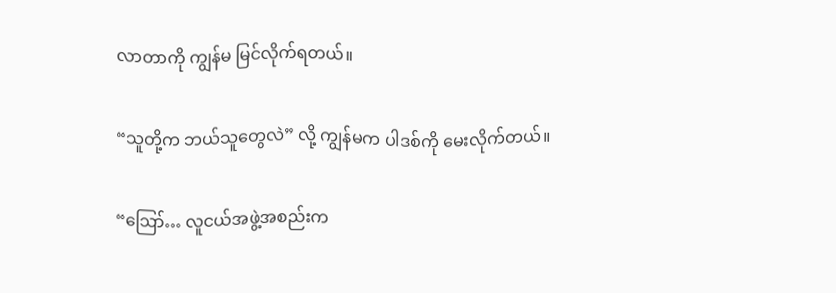လာတာကို ကျွန်မ မြင်လိုက်ရတယ်။

“သူတို့က ဘယ်သူတွေလဲ” လို့ ကျွန်မက ပါဒစ်ကို မေးလိုက်တယ်။

“ဪ… လူငယ်အဖွဲ့အစည်းက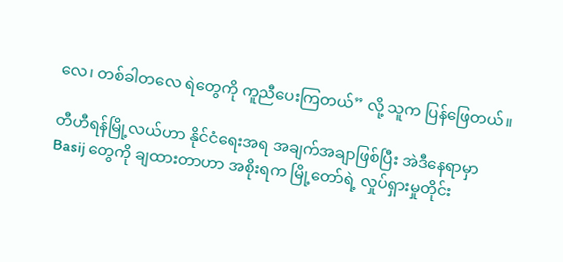လေ၊ တစ်ခါတလေ ရဲတွေကို ကူညီပေးကြတယ်” လို့ သူက ပြန်ဖြေတယ်။

တီဟီရန်မြို့လယ်ဟာ နိုင်ငံရေးအရ အချက်အချာဖြစ်ပြီး အဲဒီနေရာမှာ Basij တွေကို ချထားတာဟာ အစိုးရက မြို့တော်ရဲ့ လှုပ်ရှားမှုတိုင်း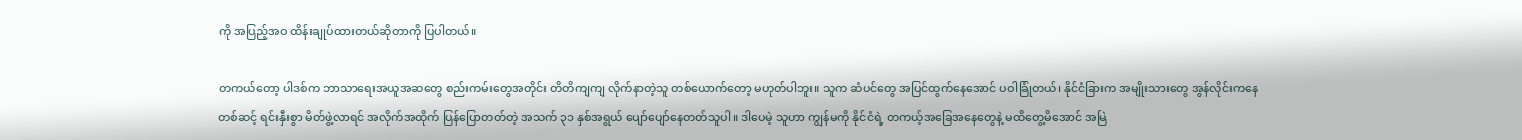ကို အပြည့်အဝ ထိန်းချုပ်ထားတယ်ဆိုတာကို ပြပါတယ်။

တကယ်တော့ ပါဒစ်က ဘာသာရေးအယူအဆတွေ စည်းကမ်းတွေအတိုင်း တိတိကျကျ လိုက်နာတဲ့သူ တစ်ယောက်တော့ မဟုတ်ပါဘူး။ သူက ဆံပင်တွေ အပြင်ထွက်နေအောင် ပဝါခြုံတယ်၊ နိုင်ငံခြားက အမျိုးသားတွေ အွန်လိုင်းကနေတစ်ဆင့် ရင်းနှီးစွာ မိတ်ဖွဲ့လာရင် အလိုက်အထိုက် ပြန်ပြောတတ်တဲ့ အသက် ၃၁ နှစ်အရွယ် ပျော်ပျော်နေတတ်သူပါ။ ဒါပေမဲ့ သူဟာ ကျွန်မကို နိုင်ငံရဲ့ တကယ့်အခြေအနေတွေနဲ့ မထိတွေ့မိအောင် အမြဲ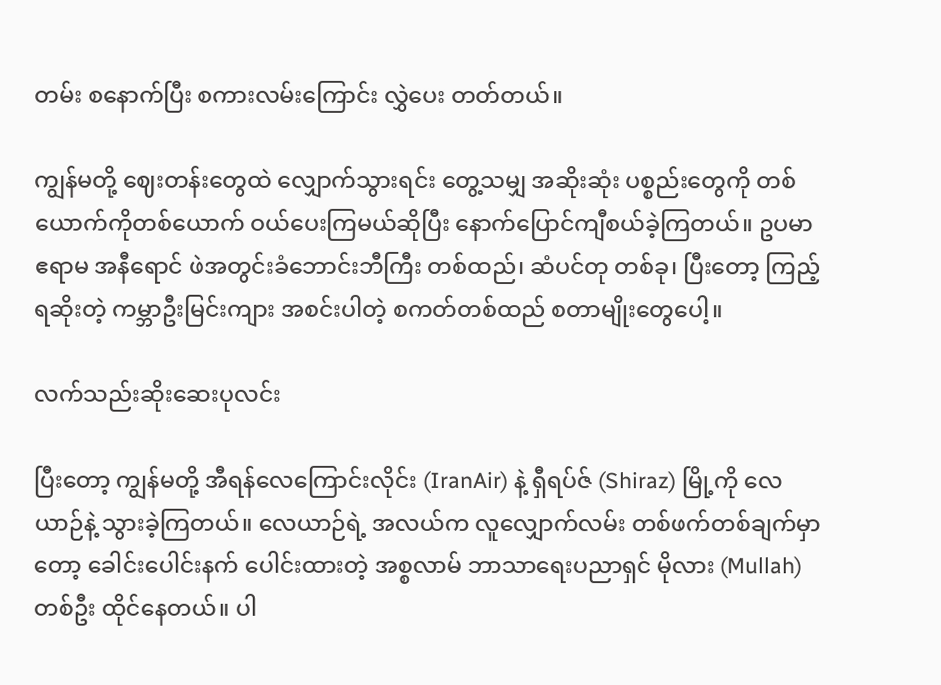တမ်း စနောက်ပြီး စကားလမ်းကြောင်း လွှဲပေး တတ်တယ်။

ကျွန်မတို့ ဈေးတန်းတွေထဲ လျှောက်သွားရင်း တွေ့သမျှ အဆိုးဆုံး ပစ္စည်းတွေကို တစ်ယောက်ကိုတစ်ယောက် ဝယ်ပေးကြမယ်ဆိုပြီး နောက်ပြောင်ကျီစယ်ခဲ့ကြတယ်။ ဥပမာ ဧရာမ အနီရောင် ဖဲအတွင်းခံဘောင်းဘီကြီး တစ်ထည်၊ ဆံပင်တု တစ်ခု၊ ပြီးတော့ ကြည့်ရဆိုးတဲ့ ကမ္ဘာဦးမြင်းကျား အစင်းပါတဲ့ စကတ်တစ်ထည် စတာမျိုးတွေပေါ့။

လက်သည်းဆိုးဆေးပုလင်း

ပြီးတော့ ကျွန်မတို့ အီရန်လေကြောင်းလိုင်း (IranAir) နဲ့ ရှီရပ်ဇ် (Shiraz) မြို့ကို လေယာဉ်နဲ့ သွားခဲ့ကြတယ်။ လေယာဉ်ရဲ့ အလယ်က လူလျှောက်လမ်း တစ်ဖက်တစ်ချက်မှာတော့ ခေါင်းပေါင်းနက် ပေါင်းထားတဲ့ အစ္စလာမ် ဘာသာရေးပညာရှင် မိုလား (Mullah) တစ်ဦး ထိုင်နေတယ်။ ပါ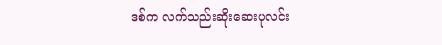ဒစ်က လက်သည်းဆိုးဆေးပုလင်း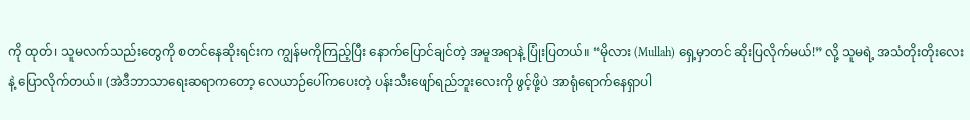ကို ထုတ်၊ သူမလက်သည်းတွေကို စတင်နေဆိုးရင်းက ကျွန်မကိုကြည့်ပြီး နောက်ပြောင်ချင်တဲ့ အမူအရာနဲ့ ပြုံးပြတယ်။ “မိုလား (Mullah) ရှေ့မှာတင် ဆိုးပြလိုက်မယ်!” လို့ သူမရဲ့ အသံတိုးတိုးလေးနဲ့ ပြောလိုက်တယ်။ (အဲဒီဘာသာရေးဆရာကတော့ လေယာဉ်ပေါ်ကပေးတဲ့ ပန်းသီးဖျော်ရည်ဘူးလေးကို ဖွင့်ဖို့ပဲ အာရုံရောက်နေရှာပါ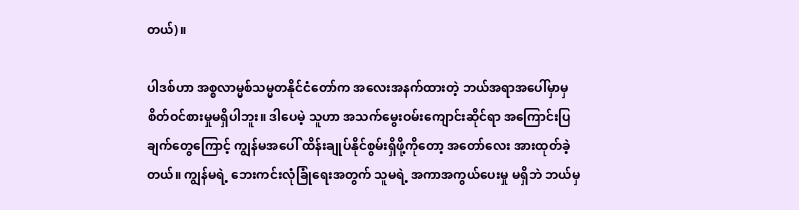တယ်)။

ပါဒစ်ဟာ အစ္စလာမ္မစ်သမ္မတနိုင်ငံတော်က အလေးအနက်ထားတဲ့ ဘယ်အရာအပေါ်မှာမှ စိတ်ဝင်စားမှုမရှိပါဘူး။ ဒါပေမဲ့ သူဟာ အသက်မွေးဝမ်းကျောင်းဆိုင်ရာ အကြောင်းပြချက်တွေကြောင့် ကျွန်မအပေါ် ထိန်းချုပ်နိုင်စွမ်းရှိဖို့ကိုတော့ အတော်လေး အားထုတ်ခဲ့တယ်။ ကျွန်မရဲ့ ဘေးကင်းလုံခြုံရေးအတွက် သူမရဲ့ အကာအကွယ်ပေးမှု မရှိဘဲ ဘယ်မှ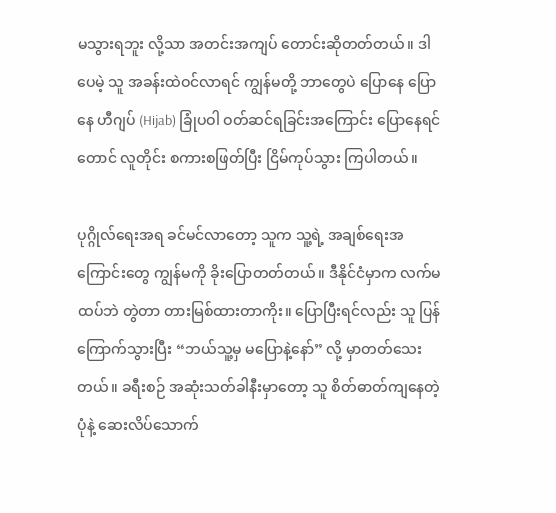မသွားရဘူး လို့သာ အတင်းအကျပ် တောင်းဆိုတတ်တယ်။ ဒါပေမဲ့ သူ အခန်းထဲဝင်လာရင် ကျွန်မတို့ ဘာတွေပဲ ပြောနေ ပြောနေ ဟီဂျပ် (Hijab) ခြုံပဝါ ဝတ်ဆင်ရခြင်းအကြောင်း ပြောနေရင်တောင် လူတိုင်း စကားစဖြတ်ပြီး ငြိမ်ကုပ်သွား ကြပါတယ်။

ပုဂ္ဂိုလ်ရေးအရ ခင်မင်လာတော့ သူက သူ့ရဲ့ အချစ်ရေးအကြောင်းတွေ ကျွန်မကို ခိုးပြောတတ်တယ်။ ဒီနိုင်ငံမှာက လက်မထပ်ဘဲ တွဲတာ တားမြစ်ထားတာကိုး။ ပြောပြီးရင်လည်း သူ ပြန်ကြောက်သွားပြီး “ဘယ်သူ့မှ မပြောနဲ့နော်” လို့ မှာတတ်သေးတယ်။ ခရီးစဉ် အဆုံးသတ်ခါနီးမှာတော့ သူ စိတ်ဓာတ်ကျနေတဲ့ပုံနဲ့ ဆေးလိပ်သောက်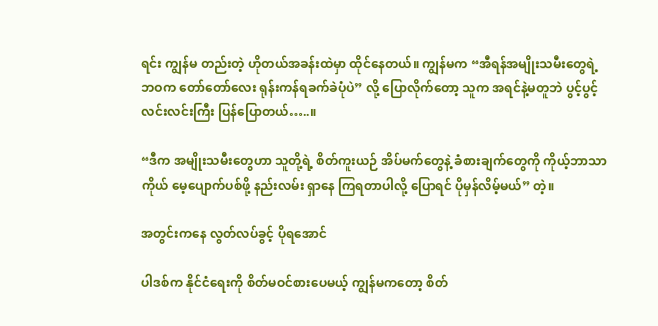ရင်း ကျွန်မ တည်းတဲ့ ဟိုတယ်အခန်းထဲမှာ ထိုင်နေတယ်။ ကျွန်မက “အီရန်အမျိုးသမီးတွေရဲ့ ဘဝက တော်တော်လေး ရုန်းကန်ရခက်ခဲပုံပဲ” လို့ ပြောလိုက်တော့ သူက အရင်နဲ့မတူဘဲ ပွင့်ပွင့်လင်းလင်းကြီး ပြန်ပြောတယ်…..။

“ဒီက အမျိုးသမီးတွေဟာ သူတို့ရဲ့ စိတ်ကူးယဉ် အိပ်မက်တွေနဲ့ ခံစားချက်တွေကို ကိုယ့်ဘာသာကိုယ် မေ့ပျောက်ပစ်ဖို့ နည်းလမ်း ရှာနေ ကြရတာပါလို့ ပြောရင် ပိုမှန်လိမ့်မယ်” တဲ့။

အတွင်းကနေ လွတ်လပ်ခွင့် ပိုရအောင်

ပါဒစ်က နိုင်ငံရေးကို စိတ်မဝင်စားပေမယ့် ကျွန်မကတော့ စိတ်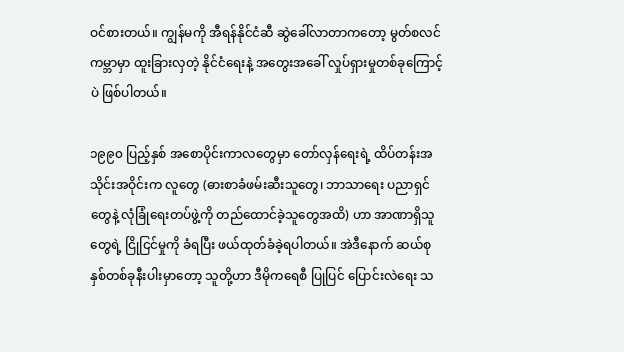ဝင်စားတယ်။ ကျွန်မကို အီရန်နိုင်ငံဆီ ဆွဲခေါ်လာတာကတော့ မွတ်စလင် ကမ္ဘာမှာ ထူးခြားလှတဲ့ နိုင်ငံရေးနဲ့ အတွေးအခေါ် လှုပ်ရှားမှုတစ်ခုကြောင့်ပဲ ဖြစ်ပါတယ်။

၁၉၉၀ ပြည့်နှစ် အစောပိုင်းကာလတွေမှာ တော်လှန်ရေးရဲ့ ထိပ်တန်းအသိုင်းအဝိုင်းက လူတွေ (ဓားစာခံဖမ်းဆီးသူတွေ၊ ဘာသာရေး ပညာရှင်တွေနဲ့ လုံခြုံရေးတပ်ဖွဲ့ကို တည်ထောင်ခဲ့သူတွေအထိ) ဟာ အာဏာရှိသူတွေရဲ့ ငြိုငြင်မှုကို ခံရပြီး ဖယ်ထုတ်ခံခဲ့ရပါတယ်။ အဲဒီနောက် ဆယ်စုနှစ်တစ်ခုနီးပါးမှာတော့ သူတို့ဟာ ဒီမိုကရေစီ ပြုပြင် ပြောင်းလဲရေး သ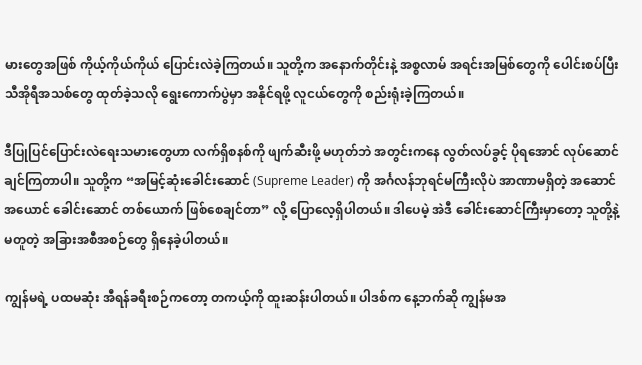မားတွေအဖြစ် ကိုယ့်ကိုယ်ကိုယ် ပြောင်းလဲခဲ့ကြတယ်။ သူတို့က အနောက်တိုင်းနဲ့ အစ္စလာမ် အရင်းအမြစ်တွေကို ပေါင်းစပ်ပြီး သီအိုရီအသစ်တွေ ထုတ်ခဲ့သလို ရွေးကောက်ပွဲမှာ အနိုင်ရဖို့ လူငယ်တွေကို စည်းရုံးခဲ့ကြတယ်။

ဒီပြုပြင်ပြောင်းလဲရေးသမားတွေဟာ လက်ရှိစနစ်ကို ဖျက်ဆီးဖို့ မဟုတ်ဘဲ အတွင်းကနေ လွတ်လပ်ခွင့် ပိုရအောင် လုပ်ဆောင်ချင်ကြတာပါ။ သူတို့က “အမြင့်ဆုံးခေါင်းဆောင် (Supreme Leader) ကို အင်္ဂလန်ဘုရင်မကြီးလိုပဲ အာဏာမရှိတဲ့ အဆောင်အယောင် ခေါင်းဆောင် တစ်ယောက် ဖြစ်စေချင်တာ” လို့ ပြောလေ့ရှိပါတယ်။ ဒါပေမဲ့ အဲဒီ ခေါင်းဆောင်ကြီးမှာတော့ သူတို့နဲ့မတူတဲ့ အခြားအစီအစဉ်တွေ ရှိနေခဲ့ပါတယ်။

ကျွန်မရဲ့ ပထမဆုံး အီရန်ခရီးစဉ်ကတော့ တကယ့်ကို ထူးဆန်းပါတယ်။ ပါဒစ်က နေ့ဘက်ဆို ကျွန်မအ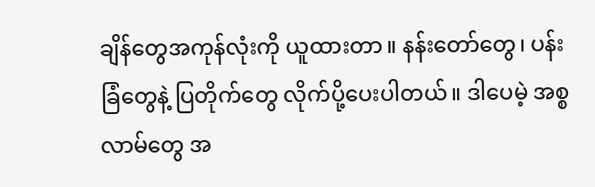ချိန်တွေအကုန်လုံးကို ယူထားတာ။ နန်းတော်တွေ၊ ပန်းခြံတွေနဲ့ ပြတိုက်တွေ လိုက်ပို့ပေးပါတယ်။ ဒါပေမဲ့ အစ္စလာမ်တွေ အ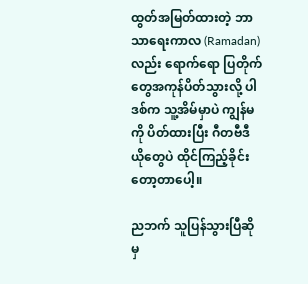ထွတ်အမြတ်ထားတဲ့ ဘာသာရေးကာလ (Ramadan) လည်း ရောက်ရော ပြတိုက်တွေအကုန်ပိတ်သွားလို့ ပါဒစ်က သူ့အိမ်မှာပဲ ကျွန်မကို ပိတ်ထားပြီး ဂီတဗီဒီယိုတွေပဲ ထိုင်ကြည့်ခိုင်းတော့တာပေါ့။

ညဘက် သူပြန်သွားပြီဆိုမှ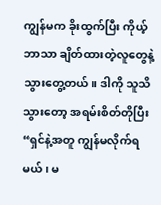ကျွန်မက ခိုးထွက်ပြီး ကိုယ့်ဘာသာ ချိတ်ထားတဲ့လူတွေနဲ့ သွားတွေ့တယ်။ ဒါကို သူသိသွားတော့ အရမ်းစိတ်တိုပြီး “ရှင်နဲ့အတူ ကျွန်မလိုက်ရမယ်၊ မ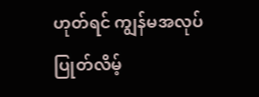ဟုတ်ရင် ကျွန်မအလုပ်ပြုတ်လိမ့်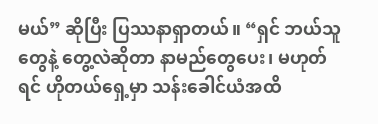မယ်” ဆိုပြီး ပြဿနာရှာတယ်။ “ရှင် ဘယ်သူတွေနဲ့ တွေ့လဲဆိုတာ နာမည်တွေပေး၊ မဟုတ်ရင် ဟိုတယ်ရှေ့မှာ သန်းခေါင်ယံအထိ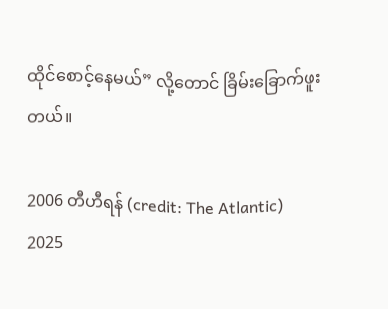ထိုင်စောင့်နေမယ်” လို့တောင် ခြိမ်းခြောက်ဖူးတယ်။

2006 တီဟီရန် (credit: The Atlantic)
2025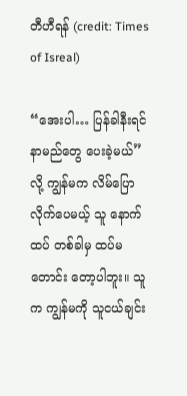တီဟီရန် (credit: Times of Isreal)

“အေးပါ… ပြန်ခါနီးရင် နာမည်တွေ ပေးခဲ့မယ်” လို့ ကျွန်မက လိမ်ပြောလိုက်ပေမယ့် သူ နောက်ထပ် တစ်ခါမှ ထပ်မတောင်း တော့ပါဘူး။ သူက ကျွန်မကို သူငယ်ချင်း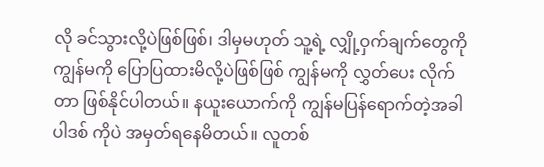လို ခင်သွားလို့ပဲဖြစ်ဖြစ်၊ ဒါမှမဟုတ် သူ့ရဲ့ လျှို့ဝှက်ချက်တွေကို ကျွန်မကို ပြောပြထားမိလို့ပဲဖြစ်ဖြစ် ကျွန်မကို လွှတ်ပေး လိုက်တာ ဖြစ်နိုင်ပါတယ်။ နယူးယောက်ကို ကျွန်မပြန်ရောက်တဲ့အခါ ပါဒစ် ကိုပဲ အမှတ်ရနေမိတယ်။ လူတစ်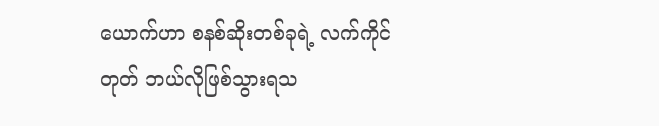ယောက်ဟာ စနစ်ဆိုးတစ်ခုရဲ့ လက်ကိုင်တုတ် ဘယ်လိုဖြစ်သွားရသ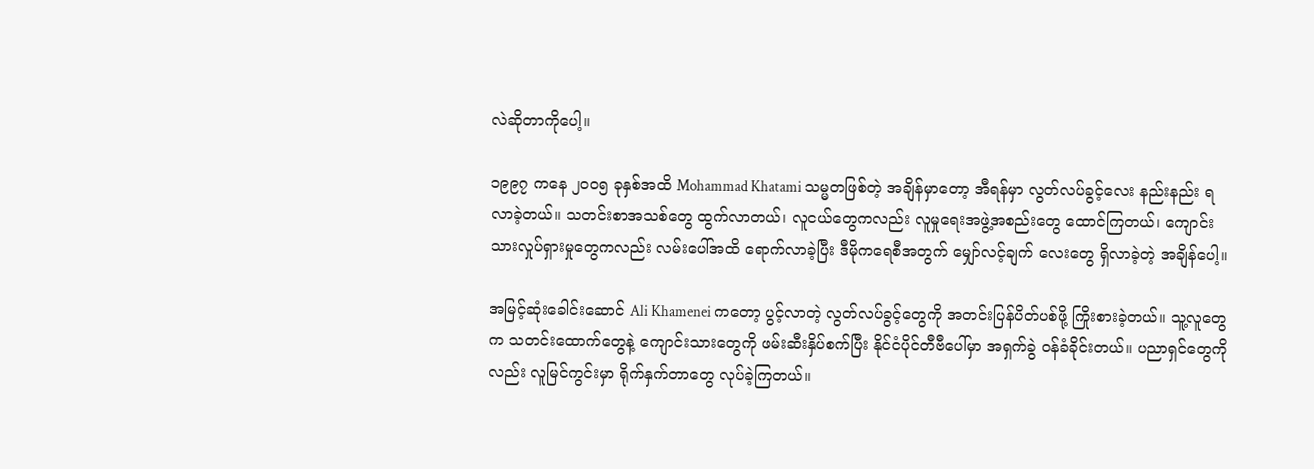လဲဆိုတာကိုပေါ့။

၁၉၉၇ ကနေ ၂၀၀၅ ခုနှစ်အထိ Mohammad Khatami သမ္မတဖြစ်တဲ့ အချိန်မှာတော့ အီရန်မှာ လွတ်လပ်ခွင့်လေး နည်းနည်း ရလာခဲ့တယ်။ သတင်းစာအသစ်တွေ ထွက်လာတယ်၊ လူငယ်တွေကလည်း လူမှုရေးအဖွဲ့အစည်းတွေ ထောင်ကြတယ်၊ ကျောင်းသားလှုပ်ရှားမှုတွေကလည်း လမ်းပေါ်အထိ ရောက်လာခဲ့ပြီး ဒီမိုကရေစီအတွက် မျှော်လင့်ချက် လေးတွေ ရှိလာခဲ့တဲ့ အချိန်ပေါ့။

အမြင့်ဆုံးခေါင်းဆောင် Ali Khamenei ကတော့ ပွင့်လာတဲ့ လွတ်လပ်ခွင့်တွေကို အတင်းပြန်ပိတ်ပစ်ဖို့ ကြိုးစားခဲ့တယ်။ သူ့လူတွေက သတင်းထောက်တွေနဲ့ ကျောင်းသားတွေကို ဖမ်းဆီးနှိပ်စက်ပြီး နိုင်ငံပိုင်တီဗီပေါ်မှာ အရှက်ခွဲ ဝန်ခံခိုင်းတယ်။ ပညာရှင်တွေကိုလည်း လူမြင်ကွင်းမှာ ရိုက်နှက်တာတွေ လုပ်ခဲ့ကြတယ်။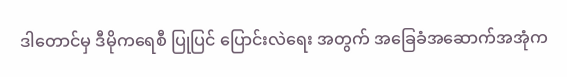ဒါတောင်မှ ဒီမိုကရေစီ ပြုပြင် ပြောင်းလဲရေး အတွက် အခြေခံအဆောက်အအုံက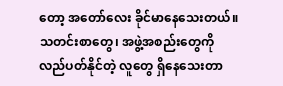တော့ အတော်လေး ခိုင်မာနေသေးတယ်။ သတင်းစာတွေ၊ အဖွဲ့အစည်းတွေကို လည်ပတ်နိုင်တဲ့ လူတွေ ရှိနေသေးတာ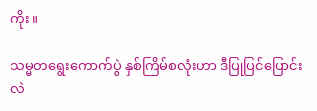ကိုး။

သမ္မတရွေးကောက်ပွဲ နှစ်ကြိမ်စလုံးဟာ ဒီပြုပြင်ပြောင်းလဲ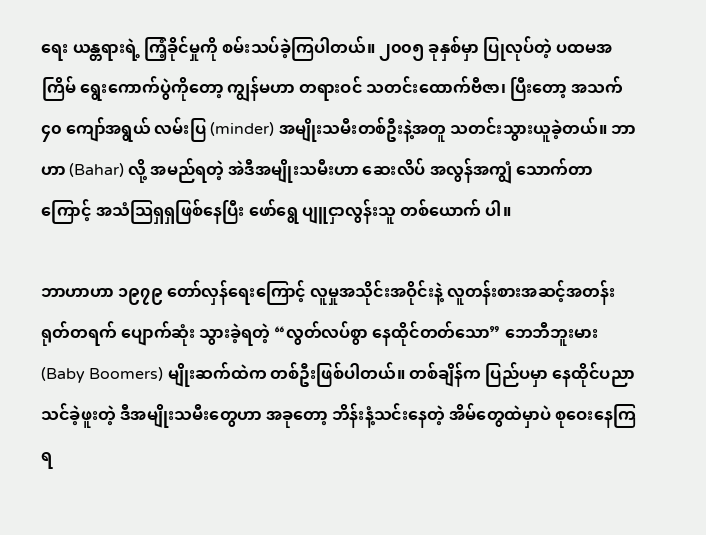ရေး ယန္တရားရဲ့ ကြံ့ခိုင်မှုကို စမ်းသပ်ခဲ့ကြပါတယ်။ ၂၀၀၅ ခုနှစ်မှာ ပြုလုပ်တဲ့ ပထမအကြိမ် ရွေးကောက်ပွဲကိုတော့ ကျွန်မဟာ တရားဝင် သတင်းထောက်ဗီဇာ၊ ပြီးတော့ အသက် ၄၀ ကျော်အရွယ် လမ်းပြ (minder) အမျိုးသမီးတစ်ဦးနဲ့အတူ သတင်းသွားယူခဲ့တယ်။ ဘာဟာ (Bahar) လို့ အမည်ရတဲ့ အဲဒီအမျိုးသမီးဟာ ဆေးလိပ် အလွန်အကျွံ သောက်တာကြောင့် အသံသြရှရှဖြစ်နေပြီး ဖော်ရွေ ပျူငှာလွန်းသူ တစ်ယောက် ပါ။

ဘာဟာဟာ ၁၉၇၉ တော်လှန်ရေးကြောင့် လူမှုအသိုင်းအဝိုင်းနဲ့ လူတန်းစားအဆင့်အတန်း ရုတ်တရက် ပျောက်ဆုံး သွားခဲ့ရတဲ့ “လွတ်လပ်စွာ နေထိုင်တတ်သော” ဘေဘီဘူးမား (Baby Boomers) မျိုးဆက်ထဲက တစ်ဦးဖြစ်ပါတယ်။ တစ်ချိန်က ပြည်ပမှာ နေထိုင်ပညာသင်ခဲ့ဖူးတဲ့ ဒီအမျိုးသမီးတွေဟာ အခုတော့ ဘိန်းနံ့သင်းနေတဲ့ အိမ်တွေထဲမှာပဲ စုဝေးနေကြရ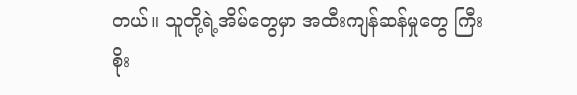တယ်။ သူတို့ရဲ့အိမ်တွေမှာ အထီးကျန်ဆန်မှုတွေ ကြီးစိုး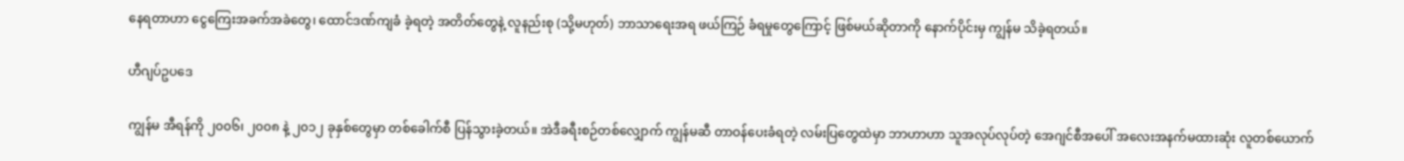နေရတာဟာ ငွေကြေးအခက်အခဲတွေ၊ ထောင်ဒဏ်ကျခံ ခဲ့ရတဲ့ အတိတ်တွေနဲ့ လူနည်းစု (သို့မဟုတ်) ဘာသာရေးအရ ဖယ်ကြဉ် ခံရမှုတွေကြောင့် ဖြစ်မယ်ဆိုတာကို နောက်ပိုင်းမှ ကျွန်မ သိခဲ့ရတယ်။

ဟီဂျပ်ဥပဒေ

ကျွန်မ အီရန်ကို ၂၀၀၆၊ ၂၀၀၈ နဲ့ ၂၀၁၂ ခုနှစ်တွေမှာ တစ်ခေါက်စီ ပြန်သွားခဲ့တယ်။ အဲဒီခရီးစဉ်တစ်လျှောက် ကျွန်မဆီ တာဝန်ပေးခံရတဲ့ လမ်းပြတွေထဲမှာ ဘာဟာဟာ သူအလုပ်လုပ်တဲ့ အေဂျင်စီအပေါ် အလေးအနက်မထားဆုံး လူတစ်ယောက်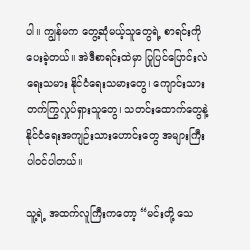ပါ။ ကျွန်မက တွေ့ဆုံမယ့်သူတွေရဲ့ စာရင်းကို ပေးခဲ့တယ်။ အဲဒီစာရင်းထဲမှာ ပြုပြင်ပြောင်းလဲရေးသမား နိုင်ငံရေးသမားတွေ၊ ကျောင်းသားတက်ကြွလှုပ်ရှားသူတွေ၊ သတင်းထောက်တွေနဲ့ နိုင်ငံရေးအကျဉ်းသားဟောင်းတွေ အများကြီးပါဝင်ပါတယ်။

သူ့ရဲ့ အထက်လူကြီးကတော့ “မင်းတို့ သေ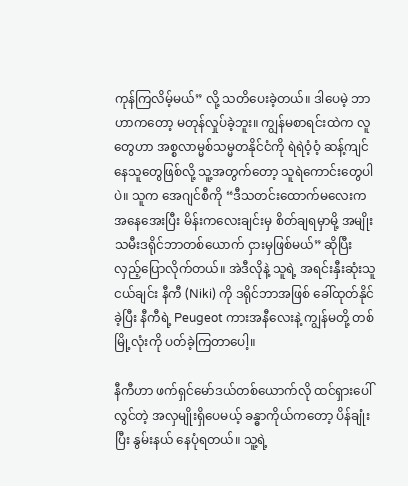ကုန်ကြလိမ့်မယ်” လို့ သတိပေးခဲ့တယ်။ ဒါပေမဲ့ ဘာဟာကတော့ မတုန်လှုပ်ခဲ့ဘူး။ ကျွန်မစာရင်းထဲက လူတွေဟာ အစ္စလာမ္မစ်သမ္မတနိုင်ငံကို ရဲရဲဝံ့ဝံ့ ဆန့်ကျင်နေသူတွေဖြစ်လို့ သူ့အတွက်တော့ သူရဲကောင်းတွေပါပဲ။ သူက အေဂျင်စီကို “ဒီသတင်းထောက်မလေးက အနေအေးပြီး မိန်းကလေးချင်းမှ စိတ်ချရမှာမို့ အမျိုးသမီးဒရိုင်ဘာတစ်ယောက် ငှားမှဖြစ်မယ်” ဆိုပြီး လှည့်ပြောလိုက်တယ်။ အဲဒီလိုနဲ့ သူရဲ့ အရင်းနှီးဆုံးသူငယ်ချင်း နီကီ (Niki) ကို ဒရိုင်ဘာအဖြစ် ခေါ်ထုတ်နိုင်ခဲ့ပြီး နီကီရဲ့ Peugeot ကားအနီလေးနဲ့ ကျွန်မတို့ တစ်မြို့လုံးကို ပတ်ခဲ့ကြတာပေါ့။

နီကီဟာ ဖက်ရှင်မော်ဒယ်တစ်ယောက်လို ထင်ရှားပေါ်လွင်တဲ့ အလှမျိုးရှိပေမယ့် ခန္ဓာကိုယ်ကတော့ ပိန်ချုံးပြီး နွမ်းနယ် နေပုံရတယ်။ သူ့ရဲ့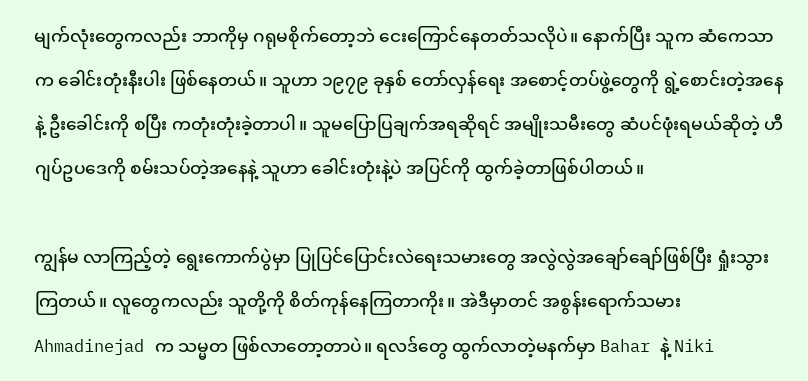မျက်လုံးတွေကလည်း ဘာကိုမှ ဂရုမစိုက်တော့ဘဲ ငေးကြောင်နေတတ်သလိုပဲ။ နောက်ပြီး သူက ဆံကေသာက ခေါင်းတုံးနီးပါး ဖြစ်နေတယ်။ သူဟာ ၁၉၇၉ ခုနှစ် တော်လှန်ရေး အစောင့်တပ်ဖွဲ့တွေကို ရွဲ့စောင်းတဲ့အနေနဲ့ ဦးခေါင်းကို စပြီး ကတုံးတုံးခဲ့တာပါ။ သူမပြောပြချက်အရဆိုရင် အမျိုးသမီးတွေ ဆံပင်ဖုံးရမယ်ဆိုတဲ့ ဟီဂျပ်ဥပဒေကို စမ်းသပ်တဲ့အနေနဲ့ သူဟာ ခေါင်းတုံးနဲ့ပဲ အပြင်ကို ထွက်ခဲ့တာဖြစ်ပါတယ်။

ကျွန်မ လာကြည့်တဲ့ ရွေးကောက်ပွဲမှာ ပြုပြင်ပြောင်းလဲရေးသမားတွေ အလွဲလွဲအချော်ချော်ဖြစ်ပြီး ရှုံးသွားကြတယ်။ လူတွေကလည်း သူတို့ကို စိတ်ကုန်နေကြတာကိုး။ အဲဒီမှာတင် အစွန်းရောက်သမား Ahmadinejad က သမ္မတ ဖြစ်လာတော့တာပဲ။ ရလဒ်တွေ ထွက်လာတဲ့မနက်မှာ Bahar နဲ့ Niki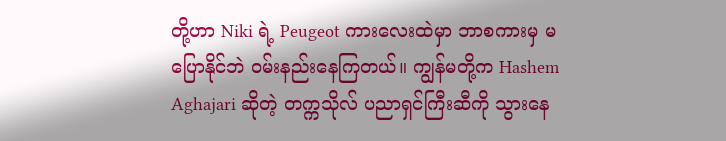တို့ဟာ Niki ရဲ့ Peugeot ကားလေးထဲမှာ ဘာစကားမှ မပြောနိုင်ဘဲ ဝမ်းနည်းနေကြတယ်။ ကျွန်မတို့က Hashem Aghajari ဆိုတဲ့ တက္ကသိုလ် ပညာရှင်ကြီးဆီကို သွားနေ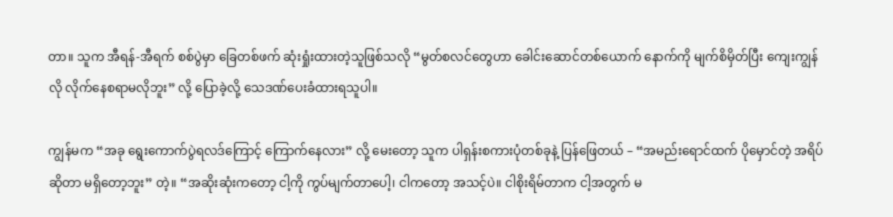တာ။ သူက အီရန်-အီရက် စစ်ပွဲမှာ ခြေတစ်ဖက် ဆုံးရှုံးထားတဲ့သူဖြစ်သလို “မွတ်စလင်တွေဟာ ခေါင်းဆောင်တစ်ယောက် နောက်ကို မျက်စိမှိတ်ပြီး ကျေးကျွန်လို လိုက်နေစရာမလိုဘူး” လို့ ပြောခဲ့လို့ သေဒဏ်ပေးခံထားရသူပါ။

ကျွန်မက “အခု ရွေးကောက်ပွဲရလဒ်ကြောင့် ကြောက်နေလား” လို့ မေးတော့ သူက ပါရှန်းစကားပုံတစ်ခုနဲ့ ပြန်ဖြေတယ် – “အမည်းရောင်ထက် ပိုမှောင်တဲ့ အရိပ်ဆိုတာ မရှိတော့ဘူး” တဲ့။ “အဆိုးဆုံးကတော့ ငါ့ကို ကွပ်မျက်တာပေါ့၊ ငါကတော့ အသင့်ပဲ။ ငါစိုးရိမ်တာက ငါ့အတွက် မ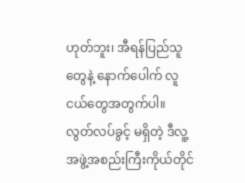ဟုတ်ဘူး၊ အီရန်ပြည်သူတွေနဲ့ နောက်ပေါက် လူငယ်တွေအတွက်ပါ။ လွတ်လပ်ခွင့် မရှိတဲ့ ဒီလူ့အဖွဲ့အစည်းကြီးကိုယ်တိုင်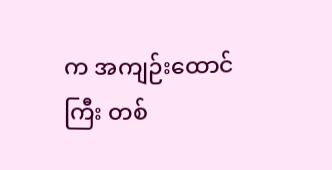က အကျဉ်းထောင်ကြီး တစ်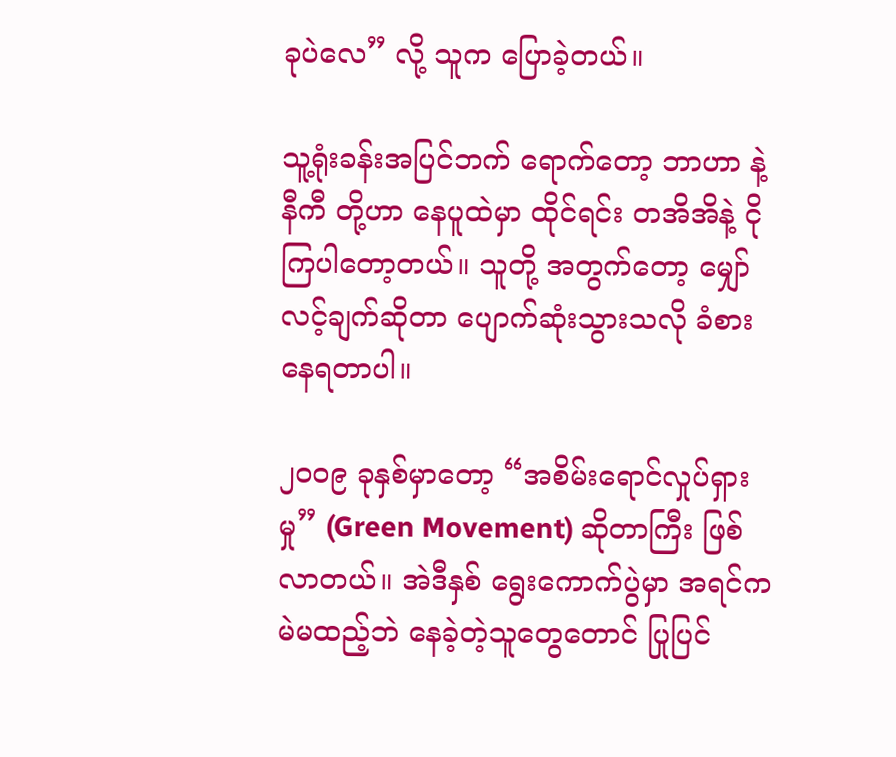ခုပဲလေ” လို့ သူက ပြောခဲ့တယ်။

သူ့ရုံးခန်းအပြင်ဘက် ရောက်တော့ ဘာဟာ နဲ့ နီကီ တို့ဟာ နေပူထဲမှာ ထိုင်ရင်း တအိအိနဲ့ ငိုကြပါတော့တယ်။ သူတို့ အတွက်တော့ မျှော်လင့်ချက်ဆိုတာ ပျောက်ဆုံးသွားသလို ခံစားနေရတာပါ။

၂၀၀၉ ခုနှစ်မှာတော့ “အစိမ်းရောင်လှုပ်ရှားမှု” (Green Movement) ဆိုတာကြီး ဖြစ်လာတယ်။ အဲဒီနှစ် ရွေးကောက်ပွဲမှာ အရင်က မဲမထည့်ဘဲ နေခဲ့တဲ့သူတွေတောင် ပြုပြင်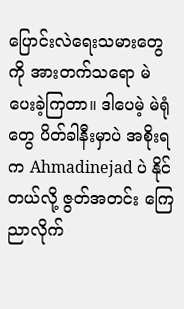ပြောင်းလဲရေးသမားတွေကို အားတက်သရော မဲပေးခဲ့ကြတာ။ ဒါပေမဲ့ မဲရုံတွေ ပိတ်ခါနီးမှာပဲ အစိုးရက Ahmadinejad ပဲ နိုင်တယ်လို့ ဇွတ်အတင်း ကြေညာလိုက်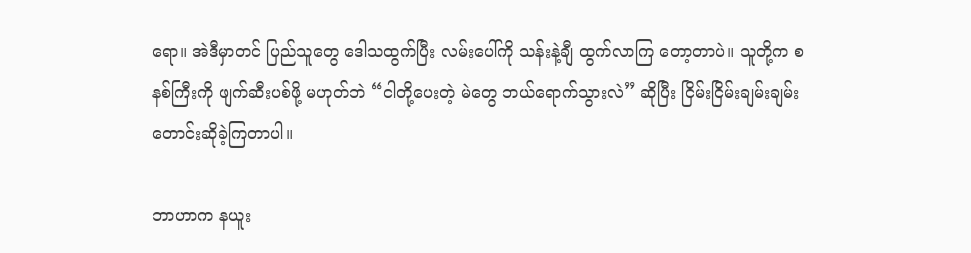ရော။ အဲဒီမှာတင် ပြည်သူတွေ ဒေါသထွက်ပြီး လမ်းပေါ်ကို သန်းနဲ့ချီ ထွက်လာကြ တော့တာပဲ။ သူတို့က စနစ်ကြီးကို ဖျက်ဆီးပစ်ဖို့ မဟုတ်ဘဲ “ငါတို့ပေးတဲ့ မဲတွေ ဘယ်ရောက်သွားလဲ” ဆိုပြီး ငြိမ်းငြိမ်းချမ်းချမ်း တောင်းဆိုခဲ့ကြတာပါ။

ဘာဟာက နယူး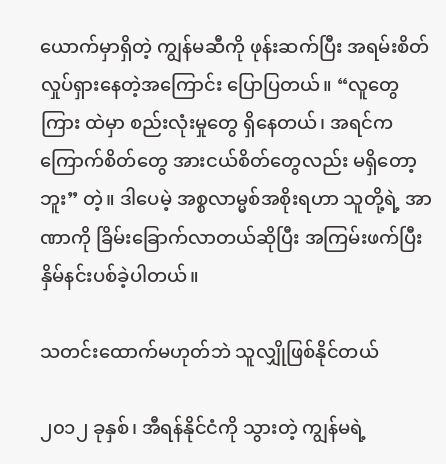ယောက်မှာရှိတဲ့ ကျွန်မဆီကို ဖုန်းဆက်ပြီး အရမ်းစိတ်လှုပ်ရှားနေတဲ့အကြောင်း ပြောပြတယ်။ “လူတွေကြား ထဲမှာ စည်းလုံးမှုတွေ ရှိနေတယ်၊ အရင်က ကြောက်စိတ်တွေ အားငယ်စိတ်တွေလည်း မရှိတော့ဘူး” တဲ့။ ဒါပေမဲ့ အစ္စလာမ္မစ်အစိုးရဟာ သူတို့ရဲ့ အာဏာကို ခြိမ်းခြောက်လာတယ်ဆိုပြီး အကြမ်းဖက်ပြီး နှိမ်နင်းပစ်ခဲ့ပါတယ်။

သတင်းထောက်မဟုတ်ဘဲ သူလျှိုဖြစ်နိုင်တယ်

၂၀၁၂ ခုနှစ်၊ အီရန်နိုင်ငံကို သွားတဲ့ ကျွန်မရဲ့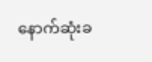နောက်ဆုံးခ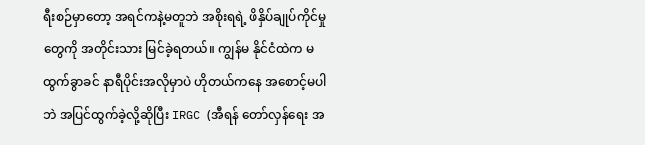ရီးစဉ်မှာတော့ အရင်ကနဲ့မတူဘဲ အစိုးရရဲ့ ဖိနှိပ်ချုပ်ကိုင်မှုတွေကို အတိုင်းသား မြင်ခဲ့ရတယ်။ ကျွန်မ နိုင်ငံထဲက မထွက်ခွာခင် နာရီပိုင်းအလိုမှာပဲ ဟိုတယ်ကနေ အစောင့်မပါဘဲ အပြင်ထွက်ခဲ့လို့ဆိုပြီး IRGC (အီရန် တော်လှန်ရေး အ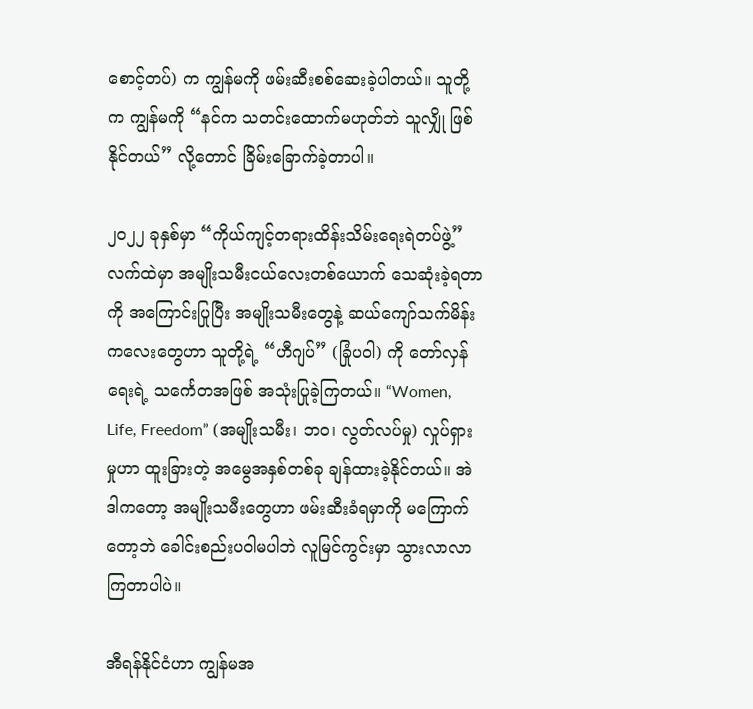စောင့်တပ်) က ကျွန်မကို ဖမ်းဆီးစစ်ဆေးခဲ့ပါတယ်။ သူတို့က ကျွန်မကို “နင်က သတင်းထောက်မဟုတ်ဘဲ သူလျှို ဖြစ်နိုင်တယ်” လို့တောင် ခြိမ်းခြောက်ခဲ့တာပါ။

၂၀၂၂ ခုနှစ်မှာ “ကိုယ်ကျင့်တရားထိန်းသိမ်းရေးရဲတပ်ဖွဲ့” လက်ထဲမှာ အမျိုးသမီးငယ်လေးတစ်ယောက် သေဆုံးခဲ့ရတာကို အကြောင်းပြုပြီး အမျိုးသမီးတွေနဲ့ ဆယ်ကျော်သက်မိန်းကလေးတွေဟာ သူတို့ရဲ့ “ဟီဂျပ်” (ခြုံပဝါ) ကို တော်လှန်ရေးရဲ့ သင်္ကေတအဖြစ် အသုံးပြုခဲ့ကြတယ်။ “Women, Life, Freedom” (အမျိုးသမီး၊ ဘဝ၊ လွတ်လပ်မှု) လှုပ်ရှားမှုဟာ ထူးခြားတဲ့ အမွေအနှစ်တစ်ခု ချန်ထားခဲ့နိုင်တယ်။ အဲဒါကတော့ အမျိုးသမီးတွေဟာ ဖမ်းဆီးခံရမှာကို မကြောက်တော့ဘဲ ခေါင်းစည်းပဝါမပါဘဲ လူမြင်ကွင်းမှာ သွားလာလာကြတာပါပဲ။

အီရန်နိုင်ငံဟာ ကျွန်မအ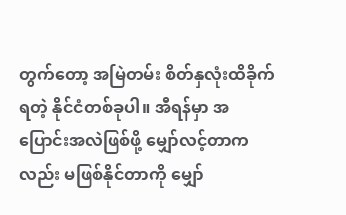တွက်တော့ အမြဲတမ်း စိတ်နှလုံးထိခိုက်ရတဲ့ နိုင်ငံတစ်ခုပါ။ အီရန်မှာ အပြောင်းအလဲဖြစ်ဖို့ မျှော်လင့်တာကလည်း မဖြစ်နိုင်တာကို မျှော်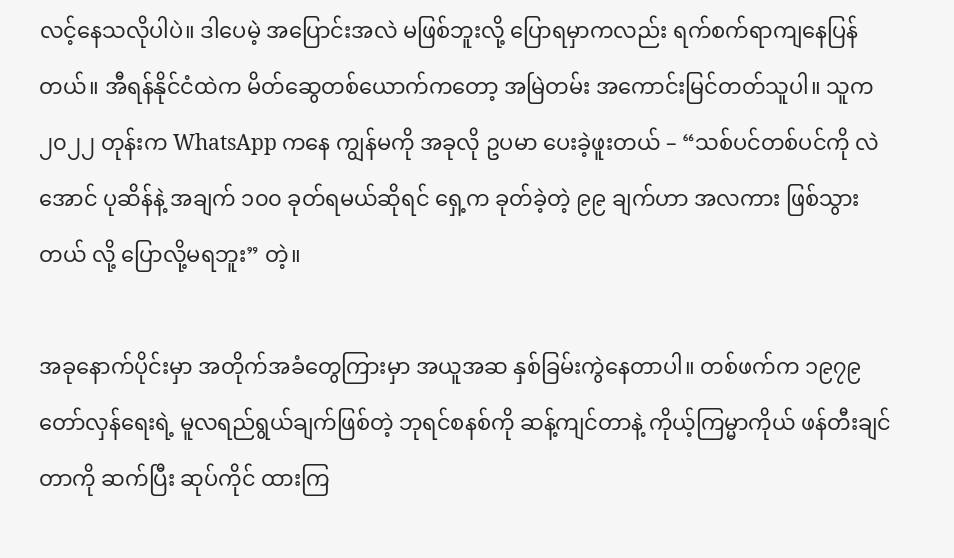လင့်နေသလိုပါပဲ။ ဒါပေမဲ့ အပြောင်းအလဲ မဖြစ်ဘူးလို့ ပြောရမှာကလည်း ရက်စက်ရာကျနေပြန်တယ်။ အီရန်နိုင်ငံထဲက မိတ်ဆွေတစ်ယောက်ကတော့ အမြဲတမ်း အကောင်းမြင်တတ်သူပါ။ သူက ၂၀၂၂ တုန်းက WhatsApp ကနေ ကျွန်မကို အခုလို ဥပမာ ပေးခဲ့ဖူးတယ် – “သစ်ပင်တစ်ပင်ကို လဲအောင် ပုဆိန်နဲ့ အချက် ၁၀၀ ခုတ်ရမယ်ဆိုရင် ရှေ့က ခုတ်ခဲ့တဲ့ ၉၉ ချက်ဟာ အလကား ဖြစ်သွားတယ် လို့ ပြောလို့မရဘူး” တဲ့။

အခုနောက်ပိုင်းမှာ အတိုက်အခံတွေကြားမှာ အယူအဆ နှစ်ခြမ်းကွဲနေတာပါ။ တစ်ဖက်က ၁၉၇၉ တော်လှန်ရေးရဲ့ မူလရည်ရွယ်ချက်ဖြစ်တဲ့ ဘုရင်စနစ်ကို ဆန့်ကျင်တာနဲ့ ကိုယ့်ကြမ္မာကိုယ် ဖန်တီးချင်တာကို ဆက်ပြီး ဆုပ်ကိုင် ထားကြ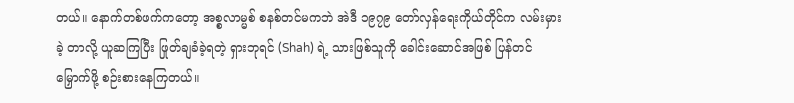တယ်။ နောက်တစ်ဖက်ကတော့ အစ္စလာမ္မစ် စနစ်တင်မကဘဲ အဲဒီ ၁၉၇၉ တော်လှန်ရေးကိုယ်တိုင်က လမ်းမှားခဲ့ တာလို့ ယူဆကြပြီး ဖြုတ်ချခံခဲ့ရတဲ့ ရှားဘုရင် (Shah) ရဲ့ သားဖြစ်သူကို ခေါင်းဆောင်အဖြစ် ပြန်တင်မြှောက်ဖို့ စဉ်းစားနေကြတယ်။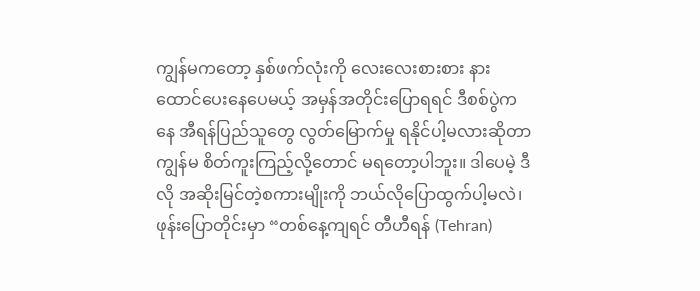ကျွန်မကတော့ နှစ်ဖက်လုံးကို လေးလေးစားစား နားထောင်ပေးနေပေမယ့် အမှန်အတိုင်းပြောရရင် ဒီစစ်ပွဲကနေ အီရန်ပြည်သူတွေ လွတ်မြောက်မှု ရနိုင်ပါ့မလားဆိုတာ ကျွန်မ စိတ်ကူးကြည့်လို့တောင် မရတော့ပါဘူး။ ဒါပေမဲ့ ဒီလို အဆိုးမြင်တဲ့စကားမျိုးကို ဘယ်လိုပြောထွက်ပါ့မလဲ၊ ဖုန်းပြောတိုင်းမှာ “တစ်နေ့ကျရင် တီဟီရန် (Tehran)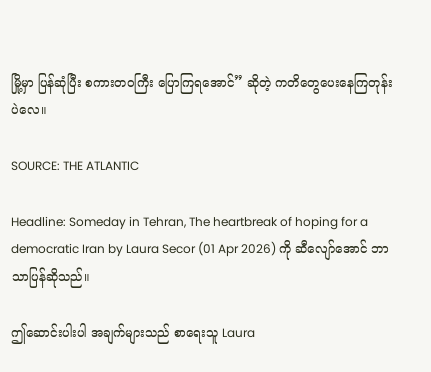မြို့မှာ ပြန်ဆုံပြီး စကားတဝကြီး ပြောကြရအောင်” ဆိုတဲ့ ကတိတွေပေးနေကြတုန်းပဲလေ။

SOURCE: THE ATLANTIC

Headline: Someday in Tehran, The heartbreak of hoping for a democratic Iran by Laura Secor (01 Apr 2026) ကို ဆီလျော်အောင် ဘာသာပြန်ဆိုသည်။

ဤဆောင်းပါးပါ အချက်များသည် စာရေးသူ Laura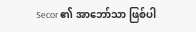Secor ၏ အာဘော်သာ ဖြစ်ပါ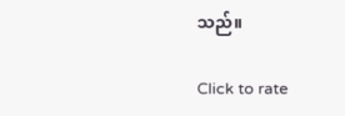သည်။

Click to rate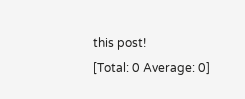this post!
[Total: 0 Average: 0]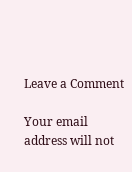Leave a Comment

Your email address will not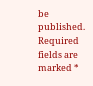be published. Required fields are marked *